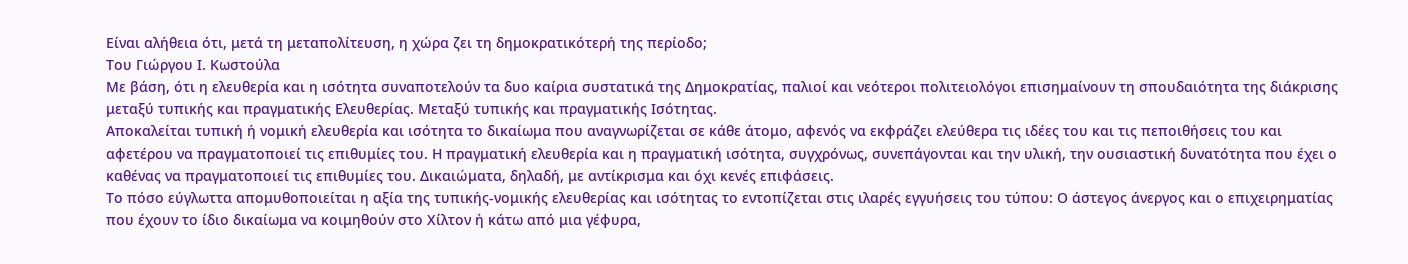Είναι αλήθεια ότι, μετά τη μεταπολίτευση, η χώρα ζει τη δημοκρατικότερή της περίοδο;
Του Γιώργου Ι. Κωστούλα
Με βάση, ότι η ελευθερία και η ισότητα συναποτελούν τα δυο καίρια συστατικά της Δημοκρατίας, παλιοί και νεότεροι πολιτειολόγοι επισημαίνουν τη σπουδαιότητα της διάκρισης μεταξύ τυπικής και πραγματικής Ελευθερίας. Μεταξύ τυπικής και πραγματικής Ισότητας.
Αποκαλείται τυπική ή νομική ελευθερία και ισότητα το δικαίωμα που αναγνωρίζεται σε κάθε άτομο, αφενός να εκφράζει ελεύθερα τις ιδέες του και τις πεποιθήσεις του και αφετέρου να πραγματοποιεί τις επιθυμίες του. Η πραγματική ελευθερία και η πραγματική ισότητα, συγχρόνως, συνεπάγονται και την υλική, την ουσιαστική δυνατότητα που έχει ο καθένας να πραγματοποιεί τις επιθυμίες του. Δικαιώματα, δηλαδή, με αντίκρισμα και όχι κενές επιφάσεις.
Το πόσο εύγλωττα απομυθοποιείται η αξία της τυπικής-νομικής ελευθερίας και ισότητας το εντοπίζεται στις ιλαρές εγγυήσεις του τύπου: Ο άστεγος άνεργος και ο επιχειρηματίας που έχουν το ίδιο δικαίωμα να κοιμηθούν στο Χίλτον ή κάτω από μια γέφυρα,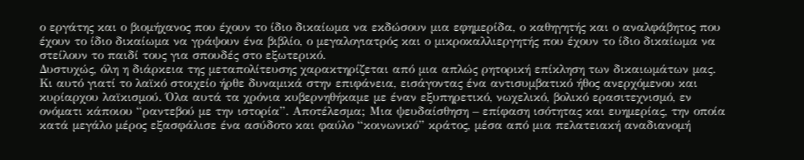ο εργάτης και ο βιομήχανος που έχουν το ίδιο δικαίωμα να εκδώσουν μια εφημερίδα, ο καθηγητής και ο αναλφάβητος που έχουν το ίδιο δικαίωμα να γράψουν ένα βιβλίο, ο μεγαλογιατρός και ο μικροκαλλιεργητής που έχουν το ίδιο δικαίωμα να στείλουν το παιδί τους για σπουδές στο εξωτερικό.
Δυστυχώς, όλη η διάρκεια της μεταπολίτευσης χαρακτηρίζεται από μια απλώς ρητορική επίκληση των δικαιωμάτων μας. Κι αυτό γιατί το λαϊκό στοιχείο ήρθε δυναμικά στην επιφάνεια, εισάγοντας ένα αντισυμβατικό ήθος ανερχόμενου και κυρίαρχου λαϊκισμού. Όλα αυτά τα χρόνια κυβερνηθήκαμε με έναν εξυπηρετικό, νωχελικό, βολικό ερασιτεχνισμό, εν ονόματι κάποιου “ραντεβού με την ιστορία”. Αποτέλεσμα; Μια ψευδαίσθηση – επίφαση ισότητας και ευημερίας, την οποία κατά μεγάλο μέρος εξασφάλισε ένα ασύδοτο και φαύλο “κοινωνικό” κράτος, μέσα από μια πελατειακή αναδιανομή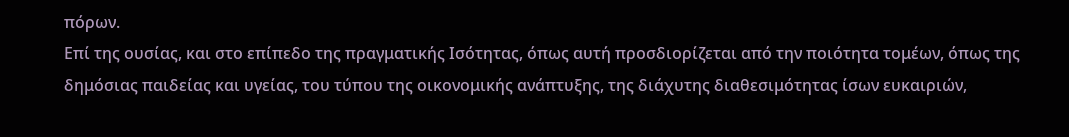πόρων.
Επί της ουσίας, και στο επίπεδο της πραγματικής Ισότητας, όπως αυτή προσδιορίζεται από την ποιότητα τομέων, όπως της δημόσιας παιδείας και υγείας, του τύπου της οικονομικής ανάπτυξης, της διάχυτης διαθεσιμότητας ίσων ευκαιριών,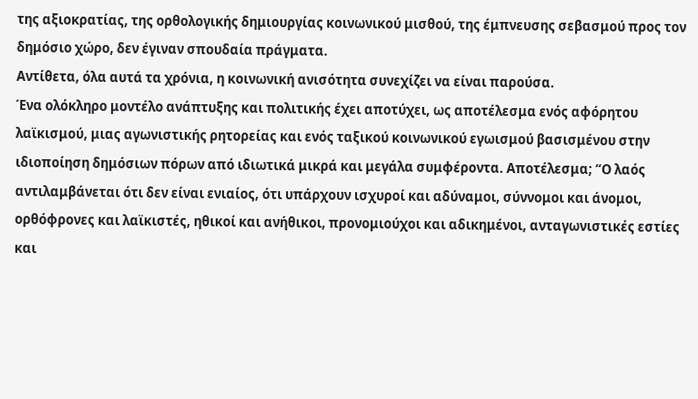της αξιοκρατίας, της ορθολογικής δημιουργίας κοινωνικού μισθού, της έμπνευσης σεβασμού προς τον δημόσιο χώρο, δεν έγιναν σπουδαία πράγματα.
Αντίθετα, όλα αυτά τα χρόνια, η κοινωνική ανισότητα συνεχίζει να είναι παρούσα.
Ένα ολόκληρο μοντέλο ανάπτυξης και πολιτικής έχει αποτύχει, ως αποτέλεσμα ενός αφόρητου λαϊκισμού, μιας αγωνιστικής ρητορείας και ενός ταξικού κοινωνικού εγωισμού βασισμένου στην ιδιοποίηση δημόσιων πόρων από ιδιωτικά μικρά και μεγάλα συμφέροντα. Αποτέλεσμα; “Ο λαός αντιλαμβάνεται ότι δεν είναι ενιαίος, ότι υπάρχουν ισχυροί και αδύναμοι, σύννομοι και άνομοι, ορθόφρονες και λαϊκιστές, ηθικοί και ανήθικοι, προνομιούχοι και αδικημένοι, ανταγωνιστικές εστίες και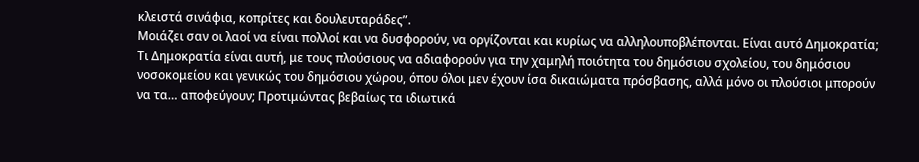κλειστά σινάφια, κοπρίτες και δουλευταράδες”.
Μοιάζει σαν οι λαοί να είναι πολλοί και να δυσφορούν, να οργίζονται και κυρίως να αλληλουποβλέπονται. Είναι αυτό Δημοκρατία;
Τι Δημοκρατία είναι αυτή, με τους πλούσιους να αδιαφορούν για την χαμηλή ποιότητα του δημόσιου σχολείου, του δημόσιου νοσοκομείου και γενικώς του δημόσιου χώρου, όπου όλοι μεν έχουν ίσα δικαιώματα πρόσβασης, αλλά μόνο οι πλούσιοι μπορούν να τα… αποφεύγουν; Προτιμώντας βεβαίως τα ιδιωτικά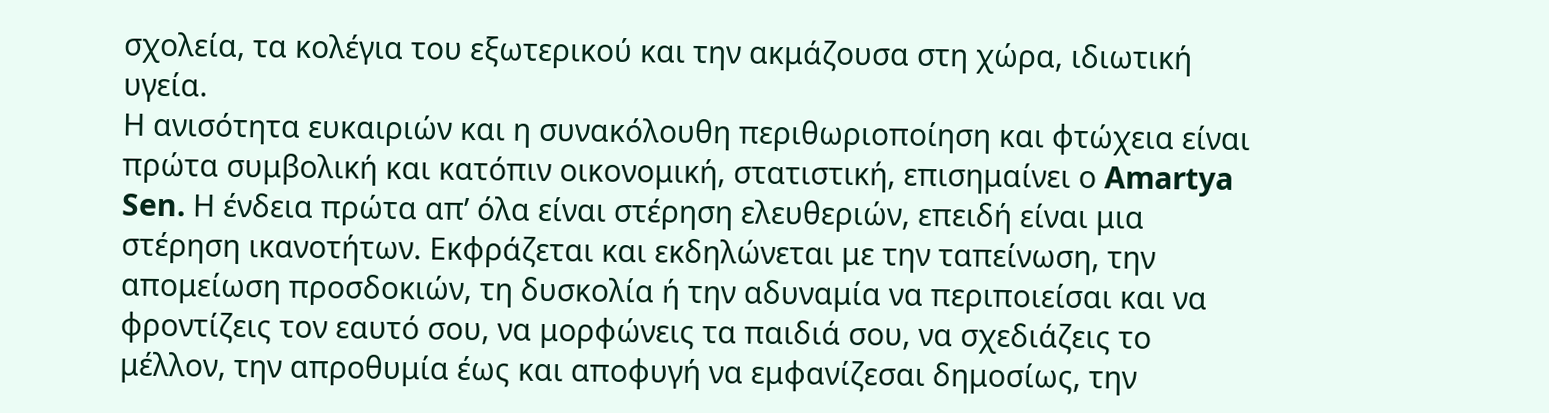σχολεία, τα κολέγια του εξωτερικού και την ακμάζουσα στη χώρα, ιδιωτική υγεία.
Η ανισότητα ευκαιριών και η συνακόλουθη περιθωριοποίηση και φτώχεια είναι πρώτα συμβολική και κατόπιν οικονομική, στατιστική, επισημαίνει ο Amartya Sen. Η ένδεια πρώτα απ’ όλα είναι στέρηση ελευθεριών, επειδή είναι μια στέρηση ικανοτήτων. Εκφράζεται και εκδηλώνεται με την ταπείνωση, την απομείωση προσδοκιών, τη δυσκολία ή την αδυναμία να περιποιείσαι και να φροντίζεις τον εαυτό σου, να μορφώνεις τα παιδιά σου, να σχεδιάζεις το μέλλον, την απροθυμία έως και αποφυγή να εμφανίζεσαι δημοσίως, την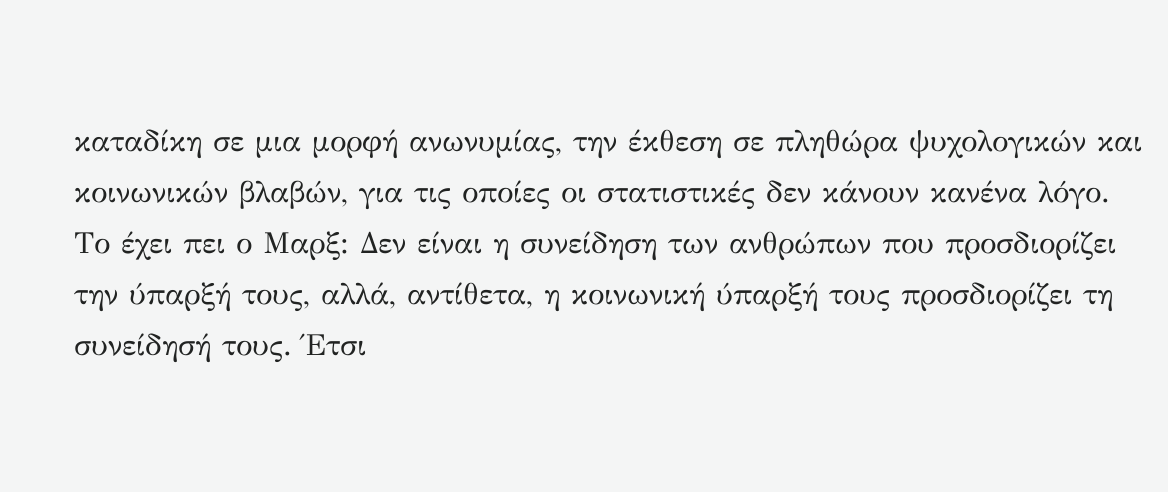καταδίκη σε μια μορφή ανωνυμίας, την έκθεση σε πληθώρα ψυχολογικών και κοινωνικών βλαβών, για τις οποίες οι στατιστικές δεν κάνουν κανένα λόγο.
Το έχει πει ο Μαρξ: Δεν είναι η συνείδηση των ανθρώπων που προσδιορίζει την ύπαρξή τους, αλλά, αντίθετα, η κοινωνική ύπαρξή τους προσδιορίζει τη συνείδησή τους. Έτσι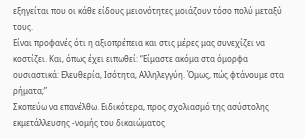εξηγείται που οι κάθε είδους μειονότητες μοιάζουν τόσο πολύ μεταξύ τους.
Είναι προφανές ότι η αξιοπρέπεια και στις μέρες μας συνεχίζει να κοστίζει. Και, όπως έχει ειπωθεί: “Είμαστε ακόμα στα όμορφα ουσιαστικά: Ελευθερία, Ισότητα, Αλληλεγγύη. Όμως, πώς φτάνουμε στα ρήματα;”
Σκοπεύω να επανέλθω. Ειδικότερα, προς σχολιασμό της ασύστολης εκμετάλλευσης -νομής του δικαιώματος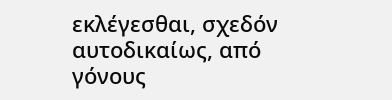εκλέγεσθαι, σχεδόν αυτοδικαίως, από γόνους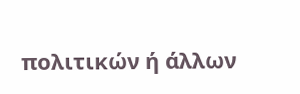πολιτικών ή άλλων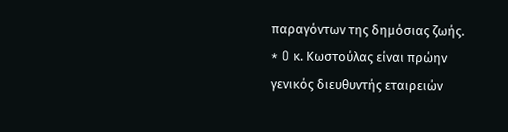παραγόντων της δημόσιας ζωής.
* O κ. Κωστούλας είναι πρώην γενικός διευθυντής εταιρειών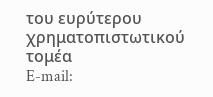του ευρύτερου χρηματοπιστωτικού τομέα
E-mail: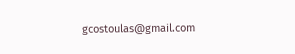gcostoulas@gmail.com